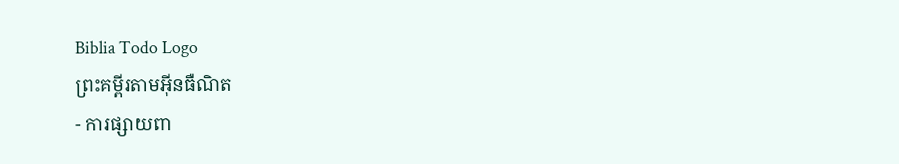Biblia Todo Logo
ព្រះគម្ពីរតាមអ៊ីនធឺណិត
- ការផ្សាយពា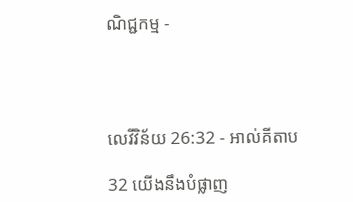ណិជ្ជកម្ម -




លេវី‌វិន័យ 26:32 - អាល់គីតាប

32 យើងនឹងបំផ្លាញ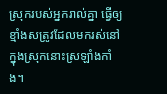ស្រុករបស់អ្នករាល់គ្នា ធ្វើឲ្យខ្មាំងសត្រូវដែលមករស់នៅក្នុងស្រុកនោះស្រឡាំងកាំង។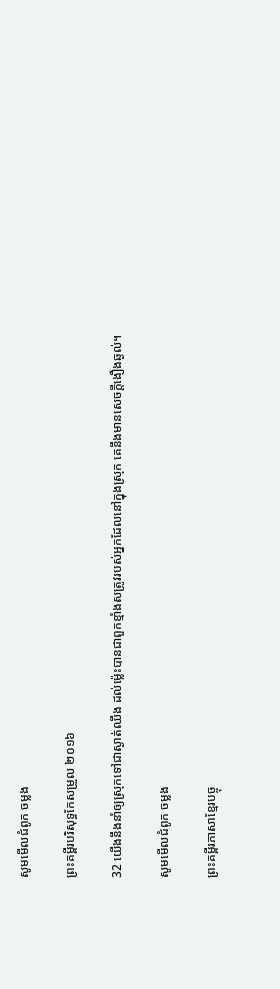សូមមើលជំពូក ចម្លង

ព្រះគម្ពីរបរិសុទ្ធកែសម្រួល ២០១៦

32 យើងនឹងនាំឲ្យស្រុកទៅជាស្ងាត់ឈឹង ដល់ម៉្លេះបានជាពួកខ្មាំងសត្រូវរបស់អ្នកដែលនៅក្នុងស្រុក គេនឹងមានសេចក្ដីងឿង‌ឆ្ងល់។

សូមមើលជំពូក ចម្លង

ព្រះគម្ពីរភាសាខ្មែរបច្ចុ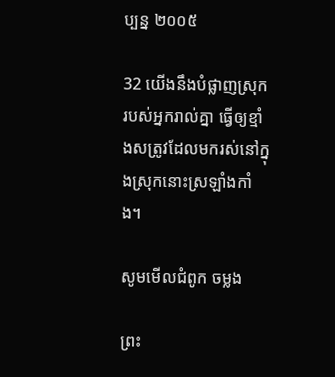ប្បន្ន ២០០៥

32 យើងនឹងបំផ្លាញស្រុករបស់អ្នករាល់គ្នា ធ្វើឲ្យខ្មាំងសត្រូវដែលមករស់នៅក្នុងស្រុកនោះស្រឡាំង‌កាំង។

សូមមើលជំពូក ចម្លង

ព្រះ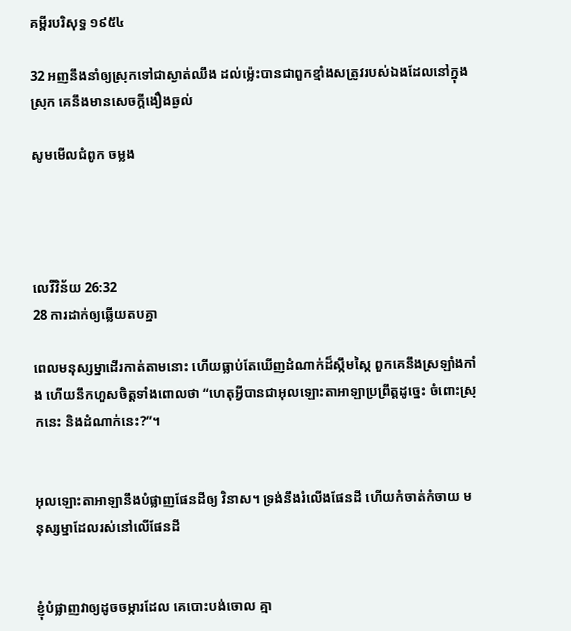គម្ពីរបរិសុទ្ធ ១៩៥៤

32 អញនឹងនាំឲ្យស្រុកទៅជាស្ងាត់ឈឹង ដល់ម៉្លេះបានជាពួកខ្មាំងសត្រូវរបស់ឯងដែលនៅក្នុងស្រុក គេនឹងមានសេចក្ដីងឿង‌ឆ្ងល់

សូមមើលជំពូក ចម្លង




លេវី‌វិន័យ 26:32
28 ការដាក់ឲ្យឆ្លើយតបគ្នា

ពេលមនុស្ស‌ម្នាដើរកាត់តាមនោះ ហើយធ្លាប់តែឃើញដំណាក់ដ៏ស្កឹម‌ស្កៃ ពួកគេនឹងស្រឡាំង‌កាំង ហើយនឹកហួសចិត្តទាំងពោលថា “ហេតុអ្វីបានជាអុលឡោះ‌តាអាឡាប្រព្រឹត្តដូច្នេះ ចំពោះស្រុកនេះ និងដំណាក់នេះ?”។


អុលឡោះ‌តាអាឡានឹងបំផ្លាញផែនដីឲ្យ វិនាស។ ទ្រង់នឹងរំលើងផែនដី ហើយកំចាត់‌កំចាយ មនុស្ស‌ម្នាដែលរស់នៅលើផែនដី


ខ្ញុំបំផ្លាញវាឲ្យដូចចម្ការដែល គេបោះបង់ចោល គ្មា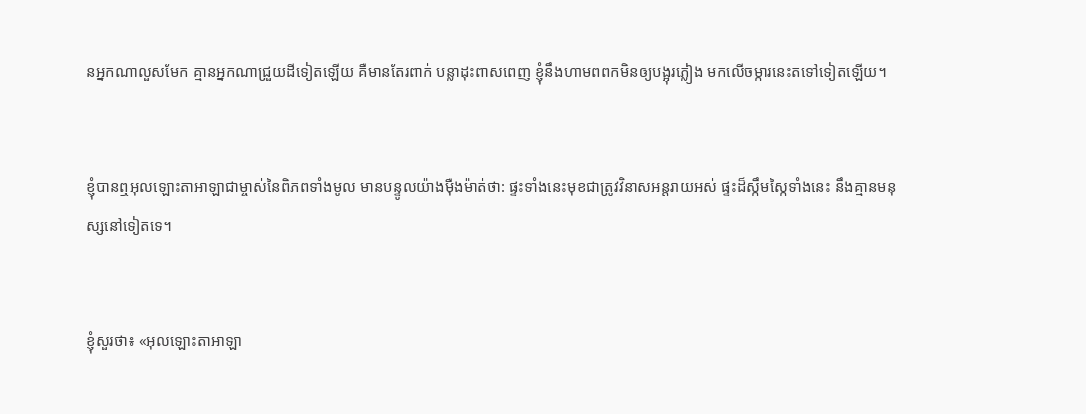នអ្នកណាលួសមែក គ្មានអ្នកណាជ្រួយដីទៀតឡើយ គឺមានតែរពាក់ បន្លាដុះពាស‌ពេញ ខ្ញុំនឹងហាមពពកមិនឲ្យបង្អុរភ្លៀង មកលើចម្ការនេះតទៅទៀតឡើយ។


ខ្ញុំបានឮអុលឡោះ‌តាអាឡាជាម្ចាស់នៃពិភពទាំងមូល មានបន្ទូលយ៉ាងម៉ឺង‌ម៉ាត់ថា: ផ្ទះទាំងនេះមុខជាត្រូវវិនាសអន្តរាយអស់ ផ្ទះដ៏ស្កឹម‌ស្កៃទាំងនេះ នឹងគ្មានមនុស្សនៅទៀតទេ។


ខ្ញុំសួរថា៖ «អុលឡោះ‌តាអាឡា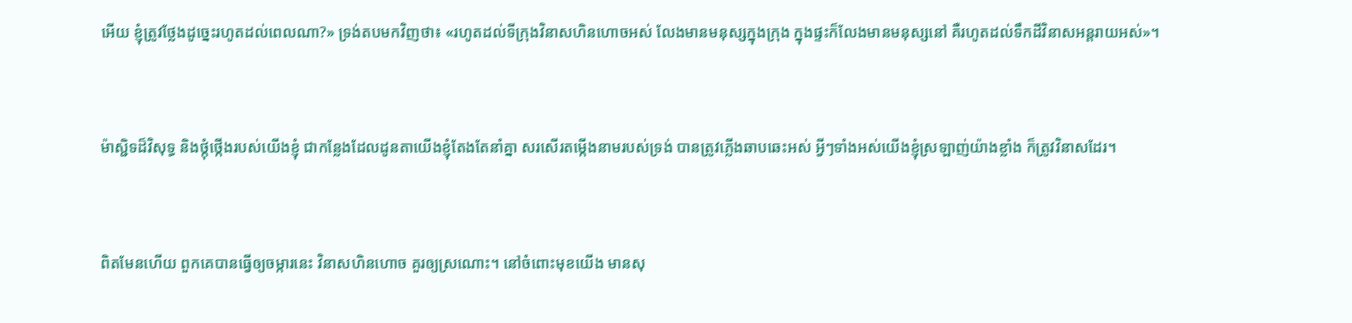អើយ ខ្ញុំត្រូវថ្លែងដូច្នេះរហូតដល់ពេលណា?» ទ្រង់តបមកវិញថា៖ «រហូតដល់ទីក្រុងវិនាសហិន‌ហោចអស់ លែងមានមនុស្សក្នុងក្រុង ក្នុងផ្ទះក៏លែងមានមនុស្សនៅ គឺរហូតដល់ទឹកដីវិនាសអន្តរាយអស់»។


ម៉ាស្ជិទដ៏‌វិសុទ្ធ និងថ្កុំ‌ថ្កើងរបស់យើងខ្ញុំ ជាកន្លែងដែលដូនតាយើងខ្ញុំតែងតែនាំគ្នា សរសើរតម្កើងនាមរបស់ទ្រង់ បានត្រូវភ្លើងឆាប‌ឆេះអស់ អ្វីៗទាំងអស់យើងខ្ញុំស្រឡាញ់យ៉ាងខ្លាំង ក៏ត្រូវវិនាសដែរ។


ពិតមែនហើយ ពួកគេបានធ្វើឲ្យចម្ការនេះ វិនាសហិន‌ហោច គួរឲ្យស្រណោះ។ នៅចំពោះមុខយើង មានសុ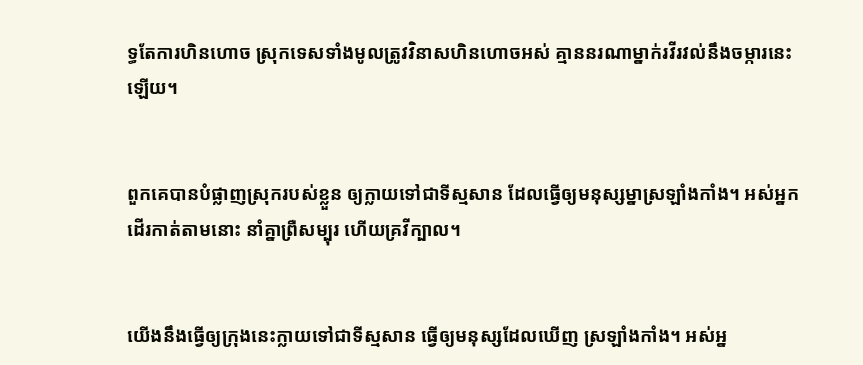ទ្ធតែការហិន‌ហោច ស្រុកទេសទាំងមូលត្រូវវិនាសហិន‌ហោចអស់ គ្មាននរណាម្នាក់រវី‌រវល់នឹងចម្ការនេះឡើយ។


ពួកគេបានបំផ្លាញស្រុករបស់ខ្លួន ឲ្យក្លាយទៅជាទីស្មសាន ដែលធ្វើឲ្យមនុស្ស‌ម្នាស្រឡាំង‌កាំង។ អស់អ្នកដើរកាត់តាមនោះ នាំគ្នាព្រឺសម្បុរ ហើយគ្រវីក្បាល។


យើងនឹងធ្វើឲ្យក្រុងនេះក្លាយទៅជាទីស្មសាន ធ្វើឲ្យមនុស្សដែលឃើញ ស្រឡាំង‌កាំង។ អស់អ្ន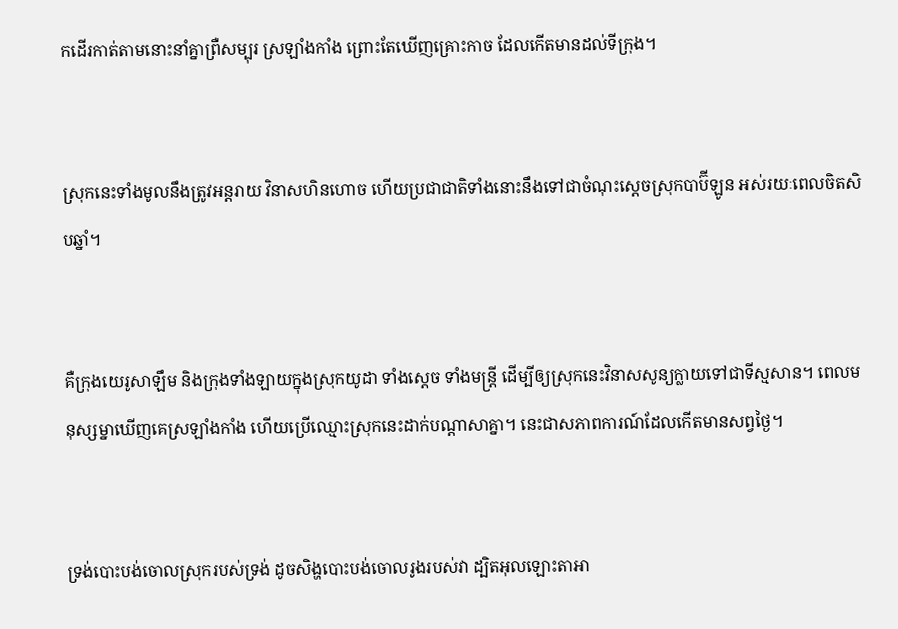កដើរកាត់តាមនោះនាំគ្នាព្រឺ‌សម្បុរ ស្រឡាំង‌កាំង ព្រោះតែឃើញគ្រោះកាច ដែលកើតមានដល់ទីក្រុង។


ស្រុកនេះទាំងមូលនឹងត្រូវអន្តរាយ វិនាសហិន‌ហោច ហើយប្រជា‌ជាតិទាំងនោះនឹងទៅជាចំណុះស្ដេចស្រុកបាប៊ី‌ឡូន អស់រយៈពេលចិត‌សិបឆ្នាំ។


គឺក្រុងយេរូ‌សាឡឹម និងក្រុងទាំង‌ឡាយក្នុងស្រុកយូដា ទាំងស្ដេច ទាំងមន្ត្រី ដើម្បីឲ្យស្រុកនេះវិនាសសូន្យក្លាយទៅជាទីស្មសាន។ ពេលមនុស្ស‌ម្នាឃើញគេស្រឡាំង‌កាំង ហើយប្រើឈ្មោះស្រុកនេះដាក់បណ្ដាសាគ្នា។ នេះជាសភាព‌ការណ៍ដែលកើតមានសព្វថ្ងៃ។


ទ្រង់បោះបង់ចោលស្រុករបស់ទ្រង់ ដូចសិង្ហបោះបង់ចោលរូងរបស់វា ដ្បិតអុលឡោះ‌តាអា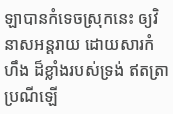ឡាបានកំទេចស្រុកនេះ ឲ្យវិនាសអន្តរាយ ដោយ‌សារកំហឹង ដ៏ខ្លាំងរបស់ទ្រង់ ឥតត្រាប្រណីឡើ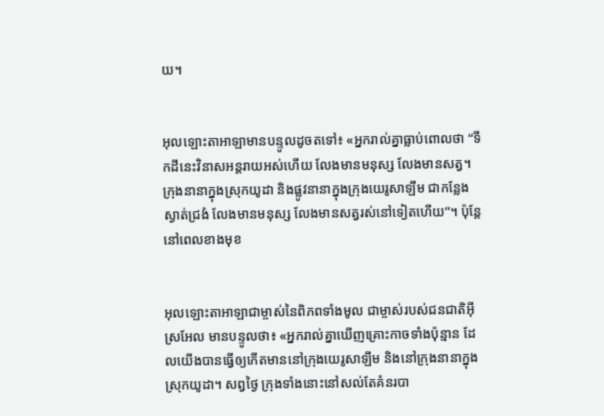យ។


អុលឡោះ‌តាអាឡាមានបន្ទូលដូចតទៅ៖ «អ្នករាល់គ្នាធ្លាប់ពោលថា “ទឹកដីនេះវិនាសអន្តរាយអស់ហើយ លែងមានមនុស្ស លែងមានសត្វ។ ក្រុងនានាក្នុងស្រុកយូដា និងផ្លូវនានាក្នុងក្រុងយេរូ‌សាឡឹម ជាកន្លែងស្ងាត់ជ្រងំ លែងមានមនុស្ស លែងមានសត្វរស់នៅទៀតហើយ”។ ប៉ុន្តែ នៅពេលខាងមុខ


អុលឡោះ‌តាអាឡាជាម្ចាស់នៃពិភពទាំងមូល ជាម្ចាស់របស់ជន‌ជាតិអ៊ីស្រ‌អែល មានបន្ទូលថា៖ «អ្នករាល់គ្នាឃើញគ្រោះកាចទាំងប៉ុន្មាន ដែលយើងបានធ្វើឲ្យកើតមាននៅក្រុងយេរូ‌សាឡឹម និងនៅក្រុងនានាក្នុងស្រុកយូដា។ សព្វថ្ងៃ ក្រុងទាំងនោះនៅសល់តែគំនរបា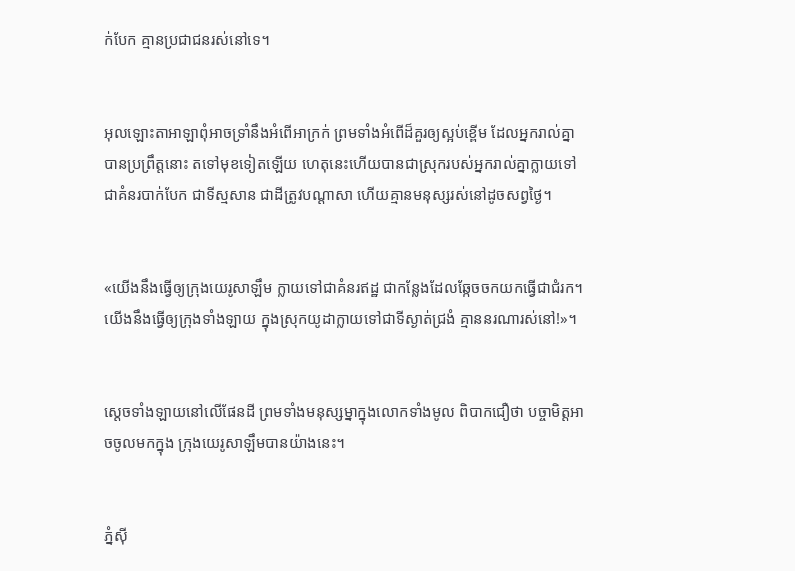ក់បែក គ្មានប្រជា‌ជនរស់នៅទេ។


អុលឡោះ‌តាអាឡាពុំអាចទ្រាំនឹងអំពើអាក្រក់ ព្រមទាំងអំពើដ៏គួរឲ្យស្អប់ខ្ពើម ដែលអ្នករាល់គ្នាបានប្រព្រឹត្តនោះ តទៅមុខទៀតឡើយ ហេតុនេះហើយបានជាស្រុករបស់អ្នករាល់គ្នាក្លាយទៅជាគំនរបាក់បែក ជាទីស្មសាន ជាដីត្រូវបណ្ដាសា ហើយគ្មានមនុស្សរស់នៅដូចសព្វថ្ងៃ។


«យើងនឹងធ្វើឲ្យក្រុងយេរូ‌សាឡឹម ក្លាយទៅជាគំនរឥដ្ឋ ជាកន្លែងដែលឆ្កែចចកយកធ្វើជាជំរក។ យើងនឹងធ្វើឲ្យក្រុងទាំង‌ឡាយ ក្នុងស្រុកយូដាក្លាយទៅជាទីស្ងាត់ជ្រងំ គ្មាននរណារស់នៅ!»។


ស្ដេចទាំង‌ឡាយនៅលើផែនដី ព្រមទាំងមនុស្ស‌ម្នាក្នុងលោកទាំងមូល ពិបាកជឿថា បច្ចា‌មិត្តអាចចូលមកក្នុង ក្រុងយេរូ‌សាឡឹមបានយ៉ាងនេះ។


ភ្នំស៊ី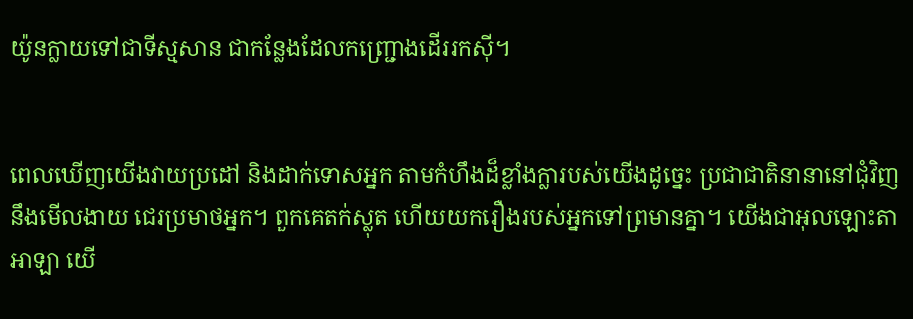យ៉ូនក្លាយទៅជាទីស្មសាន ជាកន្លែងដែលកញ្ជ្រោងដើររកស៊ី។


ពេលឃើញយើងវាយប្រដៅ និងដាក់ទោសអ្នក តាមកំហឹងដ៏ខ្លាំងក្លារបស់យើងដូច្នេះ ប្រជា‌ជាតិនានានៅជុំ‌វិញនឹងមើល‌ងាយ ជេរប្រមាថអ្នក។ ពួកគេតក់‌ស្លុត ហើយយករឿងរបស់អ្នកទៅព្រមានគ្នា។ យើងជាអុលឡោះ‌តាអាឡា យើ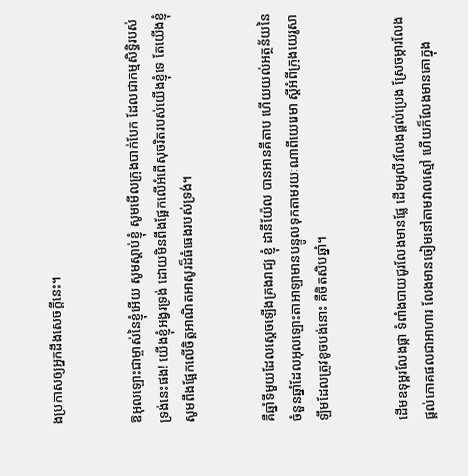ងប្រកាសឲ្យអ្នកដឹងសេចក្ដីនេះ។


ឱអុលឡោះជាម្ចាស់នៃខ្ញុំអើយ សូមស្ដាប់ខ្ញុំ សូមមើលក្រុងបាក់បែក ដែលជាកម្ម‌សិទ្ធិរបស់ទ្រង់នេះផង! យើងខ្ញុំអង្វរទ្រង់ ដោយមិនពឹងផ្អែកលើអំពើសុចរិតរបស់យើងខ្ញុំទេ តែយើងខ្ញុំសូមពឹងផ្អែកលើចិត្តអាណិត‌អាសូរដ៏ធំ‌ធេងរបស់ទ្រង់។


គឺឆ្នាំទីមួយដែលស្តេចឡើងគ្រងរាជ្យ ខ្ញុំ ដានី‌យ៉ែល បានអានគីតាប ហើយយល់អត្ថ‌ន័យនៃចំនួនឆ្នាំដែលអុលឡោះ‌តាអាឡាមានបន្ទូលទុកតាមរយៈណាពីយេរេមា ស្ដីអំពីក្រុងយេរូ‌សាឡឹមដែលត្រូវខូចបង់នោះ គឺចិត‌សិបឆ្នាំ។


ដើមឧទុម្ពរលែងផ្កា ទំពាំង‌បាយជូរលែងមានផ្លែ ដើមអូលីវលែងផ្តល់ប្រេង ស្រែចម្ការលែងផ្តល់ភោគ‌ផលជាអាហារ លែងមានចៀមនៅតាមវាលស្មៅ ហើយក៏លែងមានគោក្នុង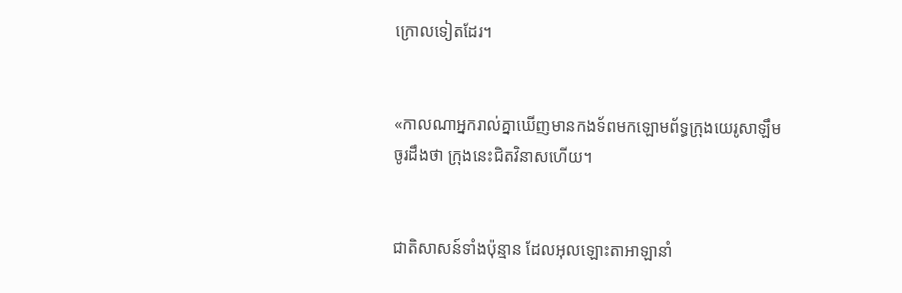ក្រោលទៀតដែរ។


«កាលណាអ្នករាល់គ្នាឃើញមានកង‌ទ័ពមកឡោម‌ព័ទ្ធក្រុងយេរូ‌សាឡឹម ចូរដឹងថា ក្រុងនេះជិតវិនាសហើយ។


ជាតិសាសន៍ទាំងប៉ុន្មាន ដែលអុលឡោះ‌តាអាឡានាំ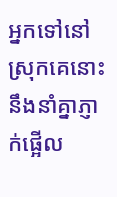អ្នកទៅនៅស្រុកគេនោះ នឹងនាំគ្នាភ្ញាក់ផ្អើល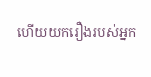ហើយយករឿងរបស់អ្នក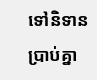ទៅនិទានប្រាប់គ្នា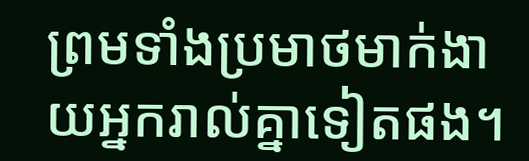ព្រមទាំងប្រមាថមាក់‌ងាយអ្នករាល់គ្នាទៀតផង។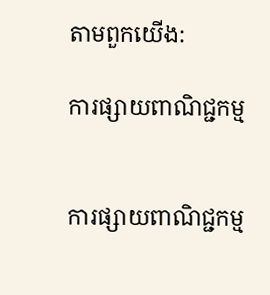តាមពួកយើង:

ការផ្សាយពាណិជ្ជកម្ម


ការផ្សាយពាណិជ្ជកម្ម